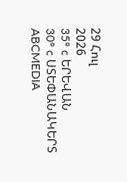29 Հուլ
2026
35° c ԵՐԵՎԱՆ
30° c ՍՏԵՓԱՆԱԿԵՐՏ
ABCMEDIA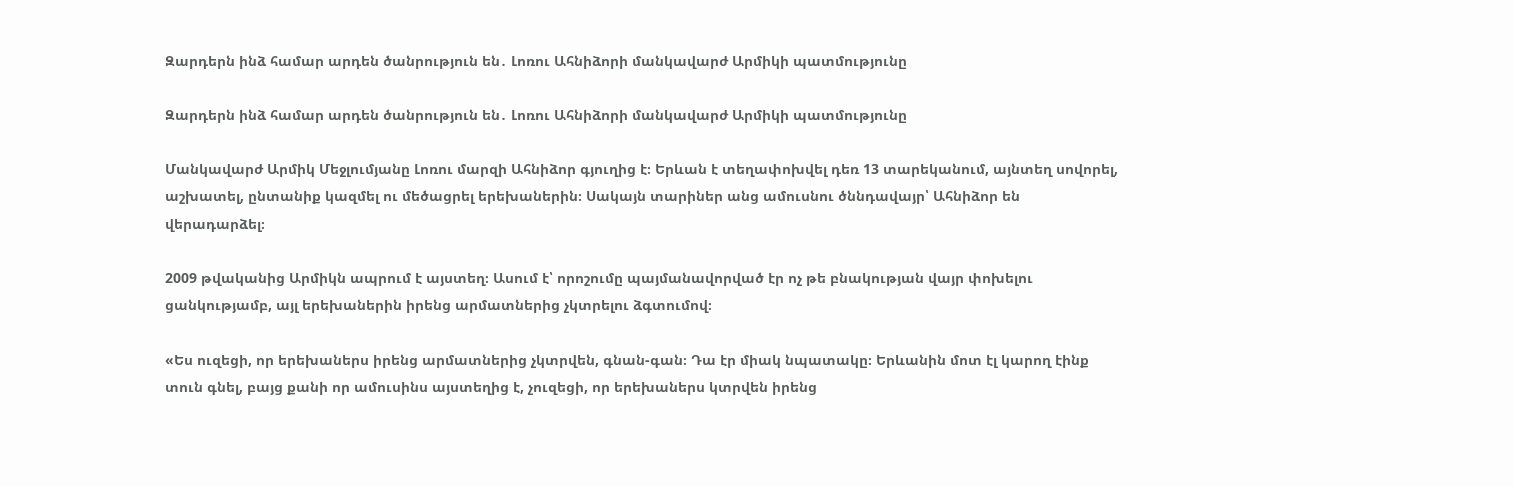Զարդերն ինձ համար արդեն ծանրություն են․ Լոռու Ահնիձորի մանկավարժ Արմիկի պատմությունը

Զարդերն ինձ համար արդեն ծանրություն են․ Լոռու Ահնիձորի մանկավարժ Արմիկի պատմությունը

Մանկավարժ Արմիկ Մեջլումյանը Լոռու մարզի Ահնիձոր գյուղից է։ Երևան է տեղափոխվել դեռ 13 տարեկանում, այնտեղ սովորել, աշխատել, ընտանիք կազմել ու մեծացրել երեխաներին։ Սակայն տարիներ անց ամուսնու ծննդավայր՝ Ահնիձոր են վերադարձել։

2009 թվականից Արմիկն ապրում է այստեղ։ Ասում է՝ որոշումը պայմանավորված էր ոչ թե բնակության վայր փոխելու ցանկությամբ, այլ երեխաներին իրենց արմատներից չկտրելու ձգտումով։

«Ես ուզեցի, որ երեխաներս իրենց արմատներից չկտրվեն, գնան-գան։ Դա էր միակ նպատակը։ Երևանին մոտ էլ կարող էինք տուն գնել, բայց քանի որ ամուսինս այստեղից է, չուզեցի, որ երեխաներս կտրվեն իրենց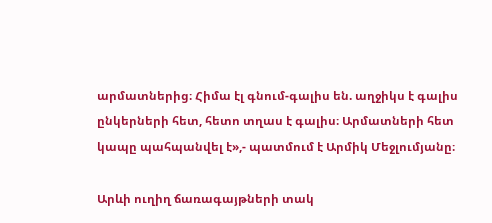արմատներից։ Հիմա էլ գնում-գալիս են. աղջիկս է գալիս ընկերների հետ, հետո տղաս է գալիս։ Արմատների հետ կապը պահպանվել է»,- պատմում է Արմիկ Մեջլումյանը։

Արևի ուղիղ ճառագայթների տակ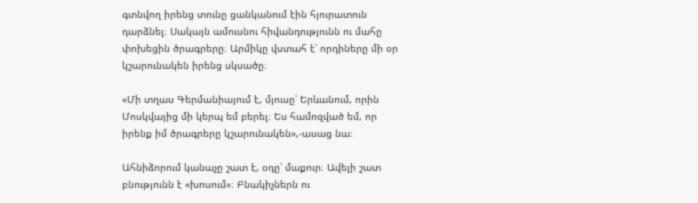գտնվող իրենց տունը ցանկանում էին հյուրատուն դարձնել։ Սակայն ամուսնու հիվանդությունն ու մահը փոխեցին ծրագրերը։ Արմիկը վստահ է՝ որդիները մի օր կշարունակեն իրենց սկսածը։

«Մի տղաս Գերմանիայում է, մյուսը՝ Երևանում, որին Մոսկվայից մի կերպ եմ բերել։ Ես համոզված եմ, որ իրենք իմ ծրագրերը կշարունակեն»,-ասաց նա։

Ահնիձորում կանաչը շատ է, օդը՝ մաքուր։ Ավելի շատ բնությունն է «խոսում»։ Բնակիչներն ու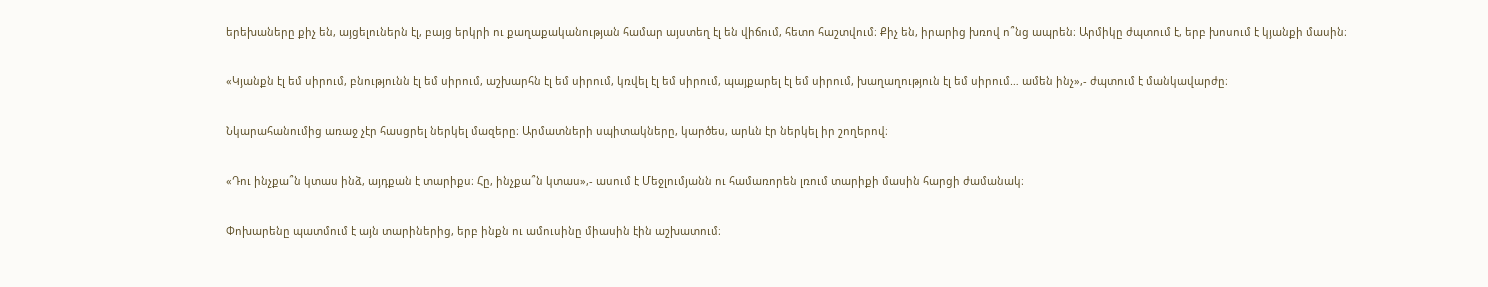երեխաները քիչ են, այցելուներն էլ, բայց երկրի ու քաղաքականության համար այստեղ էլ են վիճում, հետո հաշտվում։ Քիչ են, իրարից խռով ո՞նց ապրեն։ Արմիկը ժպտում է, երբ խոսում է կյանքի մասին։

«Կյանքն էլ եմ սիրում, բնությունն էլ եմ սիրում, աշխարհն էլ եմ սիրում, կռվել էլ եմ սիրում, պայքարել էլ եմ սիրում, խաղաղություն էլ եմ սիրում… ամեն ինչ»,- ժպտում է մանկավարժը։

Նկարահանումից առաջ չէր հասցրել ներկել մազերը։ Արմատների սպիտակները, կարծես, արևն էր ներկել իր շողերով։

«Դու ինչքա՞ն կտաս ինձ, այդքան է տարիքս։ Հը, ինչքա՞ն կտաս»,- ասում է Մեջլումյանն ու համառորեն լռում տարիքի մասին հարցի ժամանակ։

Փոխարենը պատմում է այն տարիներից, երբ ինքն ու ամուսինը միասին էին աշխատում։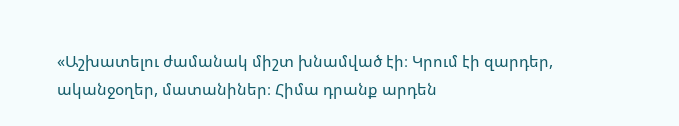«Աշխատելու ժամանակ միշտ խնամված էի։ Կրում էի զարդեր, ականջօղեր, մատանիներ։ Հիմա դրանք արդեն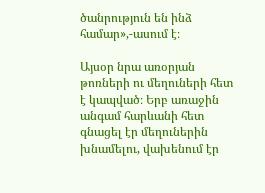ծանրություն են ինձ համար»,-ասում է։

Այսօր նրա առօրյան թոռների ու մեղուների հետ է կապված։ Երբ առաջին անգամ հարևանի հետ գնացել էր մեղուներին խնամելու, վախենում էր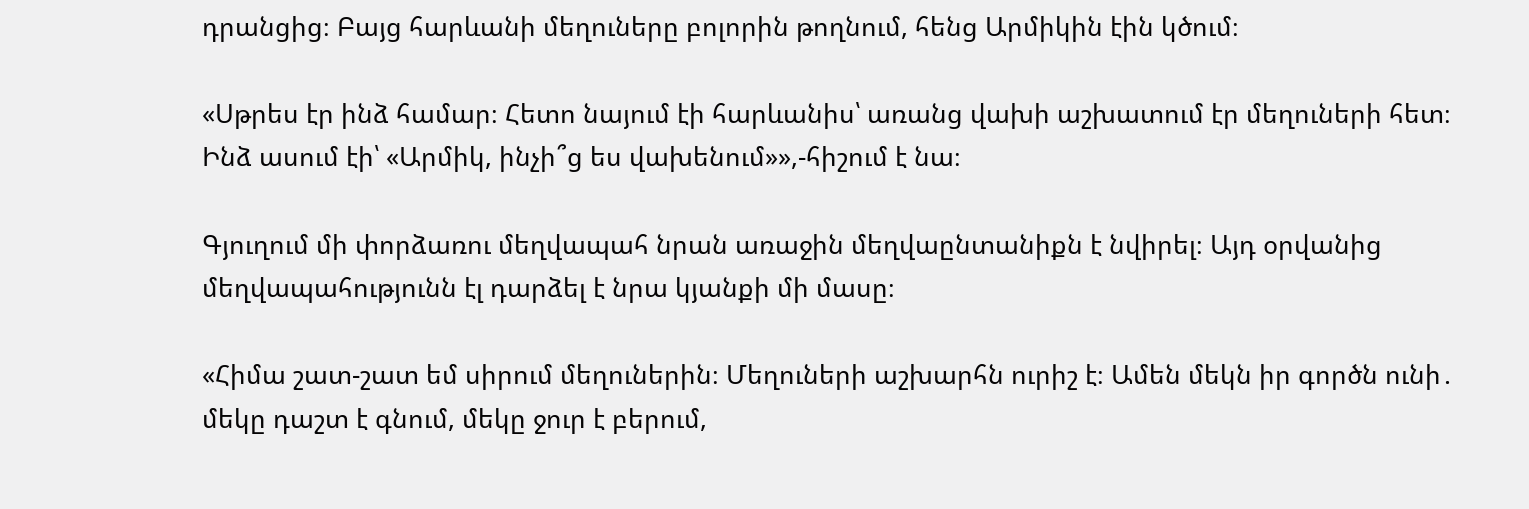դրանցից։ Բայց հարևանի մեղուները բոլորին թողնում, հենց Արմիկին էին կծում։

«Սթրես էր ինձ համար։ Հետո նայում էի հարևանիս՝ առանց վախի աշխատում էր մեղուների հետ։ Ինձ ասում էի՝ «Արմիկ, ինչի՞ց ես վախենում»»,-հիշում է նա։

Գյուղում մի փորձառու մեղվապահ նրան առաջին մեղվաընտանիքն է նվիրել։ Այդ օրվանից մեղվապահությունն էլ դարձել է նրա կյանքի մի մասը։

«Հիմա շատ-շատ եմ սիրում մեղուներին։ Մեղուների աշխարհն ուրիշ է։ Ամեն մեկն իր գործն ունի․ մեկը դաշտ է գնում, մեկը ջուր է բերում,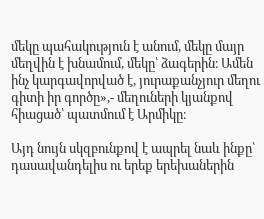մեկը պահակություն է անում, մեկը մայր մեղվին է խնամում, մեկը՝ ձագերին։ Ամեն ինչ կարգավորված է, յուրաքանչյուր մեղու գիտի իր գործը»,- մեղուների կյանքով հիացած՝ պատմում է Արմիկը։

Այդ նույն սկզբունքով է ապրել նաև ինքը՝ դասավանդելիս ու երեք երեխաներին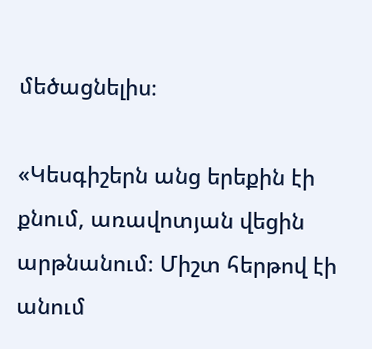մեծացնելիս։

«Կեսգիշերն անց երեքին էի քնում, առավոտյան վեցին արթնանում։ Միշտ հերթով էի անում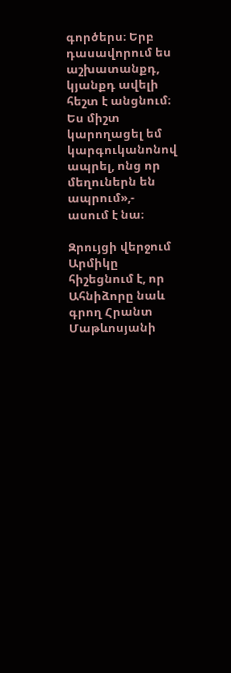գործերս։ Երբ դասավորում ես աշխատանքդ, կյանքդ ավելի հեշտ է անցնում։ Ես միշտ կարողացել եմ կարգուկանոնով ապրել, ոնց որ մեղուներն են ապրում»,- ասում է նա։

Զրույցի վերջում Արմիկը հիշեցնում է, որ Ահնիձորը նաև գրող Հրանտ Մաթևոսյանի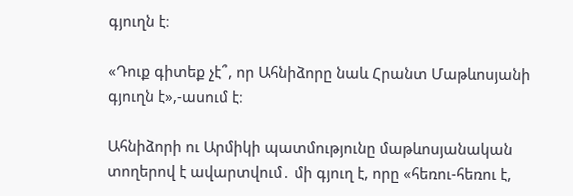գյուղն է։

«Դուք գիտեք չէ՞, որ Ահնիձորը նաև Հրանտ Մաթևոսյանի գյուղն է»,-ասում է։

Ահնիձորի ու Արմիկի պատմությունը մաթևոսյանական տողերով է ավարտվում․ մի գյուղ է, որը «հեռու-հեռու է,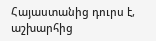Հայաստանից դուրս է, աշխարհից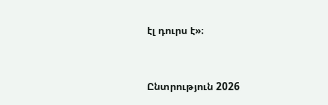էլ դուրս է»։



Ընտրություն 2026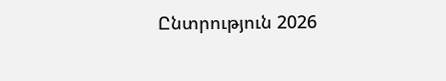Ընտրություն 2026